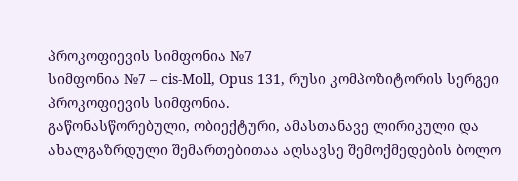პროკოფიევის სიმფონია №7
სიმფონია №7 – cis-Moll, Opus 131, რუსი კომპოზიტორის სერგეი პროკოფიევის სიმფონია.
გაწონასწორებული, ობიექტური, ამასთანავე ლირიკული და ახალგაზრდული შემართებითაა აღსავსე შემოქმედების ბოლო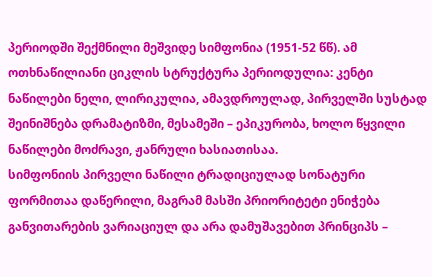პერიოდში შექმნილი მეშვიდე სიმფონია (1951-52 წწ). ამ ოთხნაწილიანი ციკლის სტრუქტურა პერიოდულია: კენტი ნაწილები ნელი, ლირიკულია, ამავდროულად, პირველში სუსტად შეინიშნება დრამატიზმი, მესამეში – ეპიკურობა, ხოლო წყვილი ნაწილები მოძრავი, ჟანრული ხასიათისაა.
სიმფონიის პირველი ნაწილი ტრადიციულად სონატური ფორმითაა დაწერილი, მაგრამ მასში პრიორიტეტი ენიჭება განვითარების ვარიაციულ და არა დამუშავებით პრინციპს –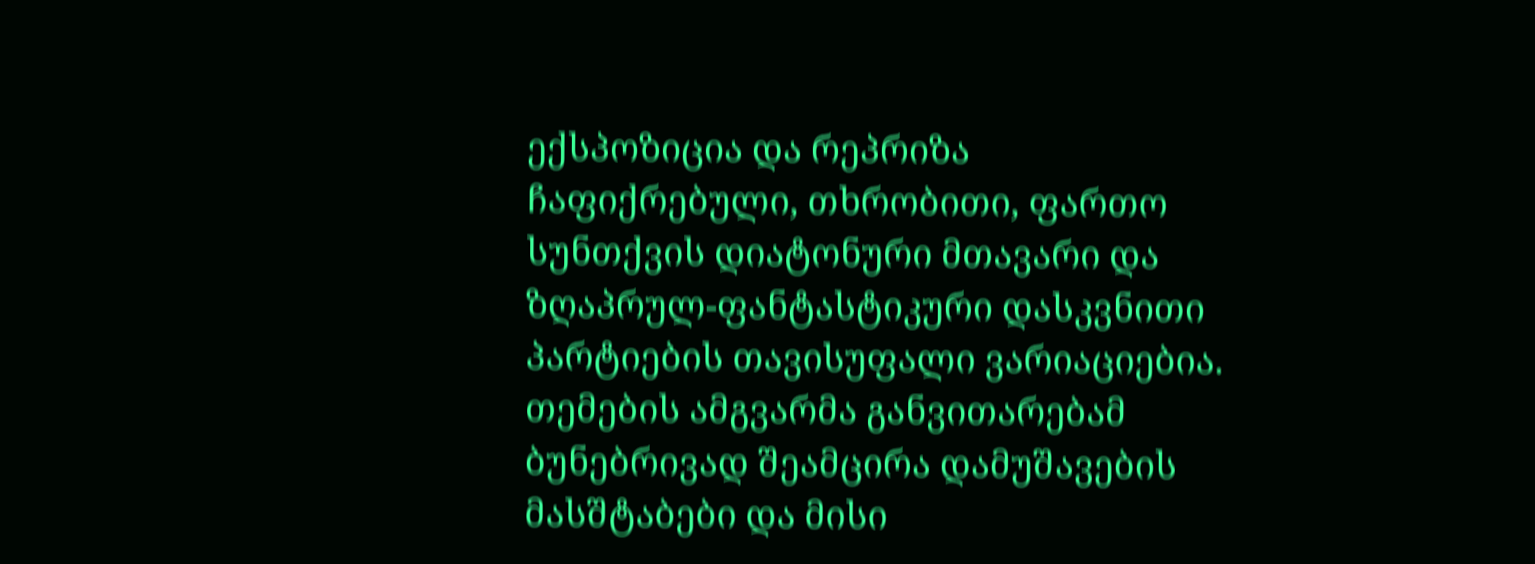ექსპოზიცია და რეპრიზა ჩაფიქრებული, თხრობითი, ფართო სუნთქვის დიატონური მთავარი და ზღაპრულ-ფანტასტიკური დასკვნითი პარტიების თავისუფალი ვარიაციებია. თემების ამგვარმა განვითარებამ ბუნებრივად შეამცირა დამუშავების მასშტაბები და მისი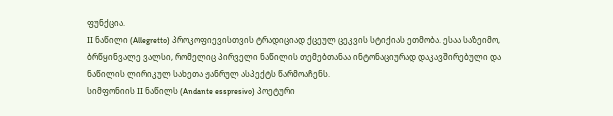ფუნქცია.
II ნაწილი (Allegretto) პროკოფიევისთვის ტრადიციად ქცეულ ცეკვის სტიქიას ეთმობა. ესაა საზეიმო, ბრწყინვალე ვალსი, რომელიც პირველი ნაწილის თემებთანაა ინტონაციურად დაკავშირებული და ნაწილის ლირიკულ სახეთა ჟანრულ ასპექტს წარმოაჩენს.
სიმფონიის II ნაწილს (Andante esspresivo) პოეტური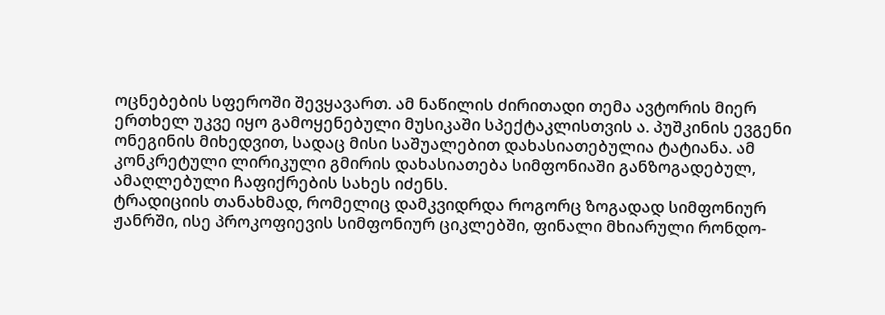ოცნებების სფეროში შევყავართ. ამ ნაწილის ძირითადი თემა ავტორის მიერ ერთხელ უკვე იყო გამოყენებული მუსიკაში სპექტაკლისთვის ა. პუშკინის ევგენი ონეგინის მიხედვით, სადაც მისი საშუალებით დახასიათებულია ტატიანა. ამ კონკრეტული ლირიკული გმირის დახასიათება სიმფონიაში განზოგადებულ, ამაღლებული ჩაფიქრების სახეს იძენს.
ტრადიციის თანახმად, რომელიც დამკვიდრდა როგორც ზოგადად სიმფონიურ ჟანრში, ისე პროკოფიევის სიმფონიურ ციკლებში, ფინალი მხიარული რონდო-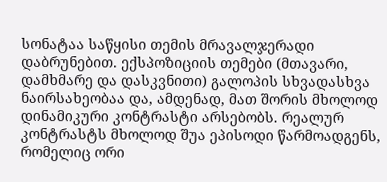სონატაა საწყისი თემის მრავალჯერადი დაბრუნებით. ექსპოზიციის თემები (მთავარი, დამხმარე და დასკვნითი) გალოპის სხვადასხვა ნაირსახეობაა და, ამდენად, მათ შორის მხოლოდ დინამიკური კონტრასტი არსებობს. რეალურ კონტრასტს მხოლოდ შუა ეპისოდი წარმოადგენს, რომელიც ორი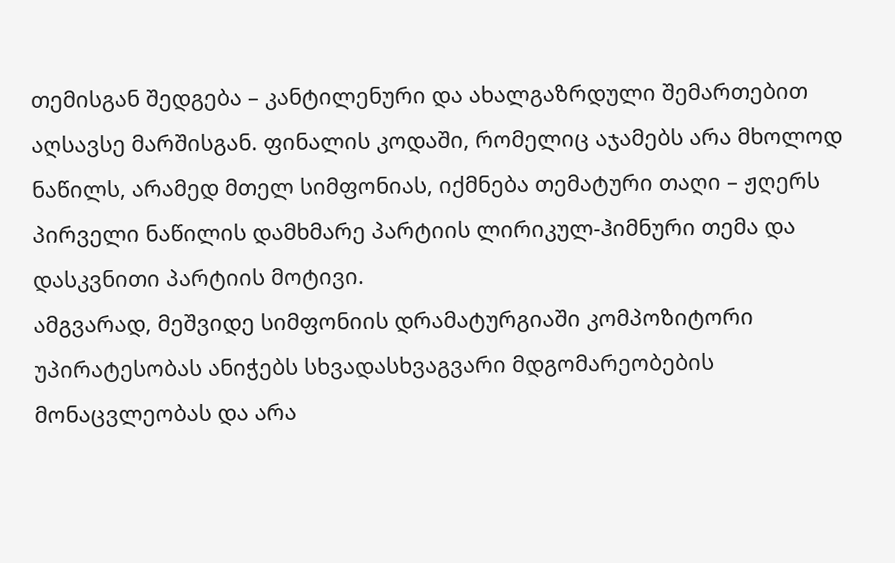თემისგან შედგება – კანტილენური და ახალგაზრდული შემართებით აღსავსე მარშისგან. ფინალის კოდაში, რომელიც აჯამებს არა მხოლოდ ნაწილს, არამედ მთელ სიმფონიას, იქმნება თემატური თაღი – ჟღერს პირველი ნაწილის დამხმარე პარტიის ლირიკულ-ჰიმნური თემა და დასკვნითი პარტიის მოტივი.
ამგვარად, მეშვიდე სიმფონიის დრამატურგიაში კომპოზიტორი უპირატესობას ანიჭებს სხვადასხვაგვარი მდგომარეობების მონაცვლეობას და არა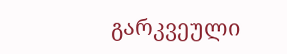გარკვეული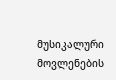მუსიკალური მოვლენების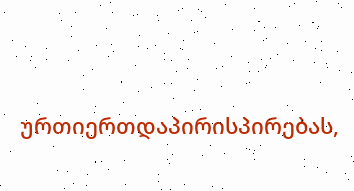ურთიერთდაპირისპირებას,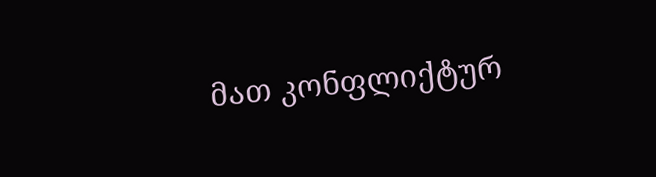მათ კონფლიქტურ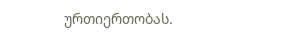ურთიერთობას.